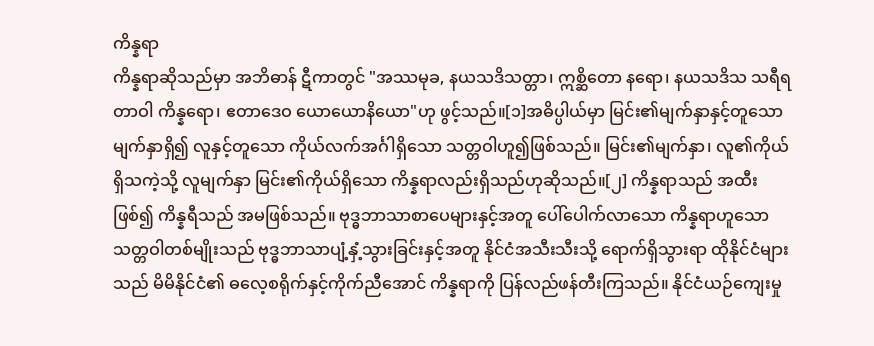ကိန္နရာ
ကိန္နရာဆိုသည်မှာ အဘိဓာန် ဋီကာတွင် "အဿမုခ, နယသဒိသတ္တာ၊ ဣစ္ဆိတော နရော၊ နယသဒိသ သရီရတာဝါ ကိန္နရော၊ ဧတာဒေဝ ယောယောနိယော"ဟု ဖွင့်သည်။[၁]အဓိပ္ပါယ်မှာ မြင်း၏မျက်နှာနှင့်တူသော မျက်နှာရှိ၍ လူနှင့်တူသော ကိုယ်လက်အင်္ဂါရှိသော သတ္တဝါဟူ၍ဖြစ်သည်။ မြင်း၏မျက်နှာ၊ လူ၏ကိုယ်ရှိသကဲ့သို့ လူမျက်နှာ မြင်း၏ကိုယ်ရှိသော ကိန္နရာလည်းရှိသည်ဟုဆိုသည်။[၂] ကိန္နရာသည် အထီးဖြစ်၍ ကိန္နရီသည် အမဖြစ်သည်။ ဗုဒ္ဓဘာသာစာပေများနှင့်အတူ ပေါ်ပေါက်လာသော ကိန္နရာဟူသော သတ္တဝါတစ်မျိုးသည် ဗုဒ္ဓဘာသာပျံ့နှံ့သွားခြင်းနှင့်အတူ နိုင်ငံအသီးသီးသို့ ရောက်ရှိသွားရာ ထိုနိုင်ငံများသည် မိမိနိုင်ငံ၏ ဓလေ့စရိုက်နှင့်ကိုက်ညီအောင် ကိန္နရာကို ပြန်လည်ဖန်တီးကြသည်။ နိုင်ငံယဉ်ကျေးမှု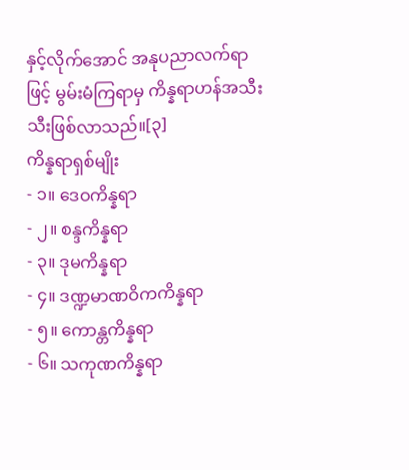နှင့်လိုက်အောင် အနုပညာလက်ရာဖြင့် မွမ်းမံကြရာမှ ကိန္နရာဟန်အသီးသီးဖြစ်လာသည်။[၃]
ကိန္နရာရှစ်မျိုး
- ၁။ ဒေဝကိန္နရာ
- ၂။ စန္ဒကိန္နရာ
- ၃။ ဒုမကိန္နရာ
- ၄။ ဒဏ္ဍမာဏဝိကကိန္နရာ
- ၅။ ကောန္တကိန္နရာ
- ၆။ သကုဏကိန္နရာ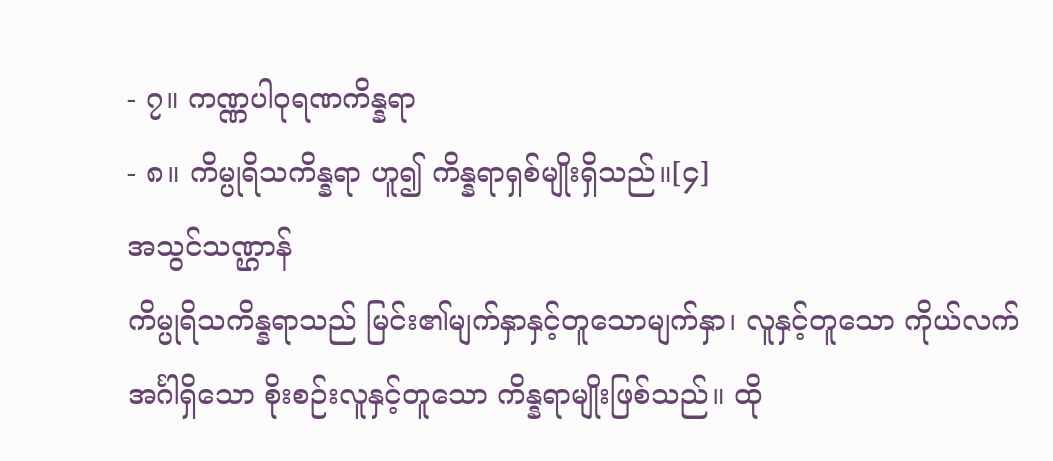- ၇။ ကဏ္ဏပါဝုရဏကိန္နရာ
- ၈။ ကိမ္ပုရိသကိန္နရာ ဟူ၍ ကိန္နရာရှစ်မျိုးရှိသည်။[၄]
အသွင်သဏ္ဌာန်
ကိမ္ပုရိသကိန္နရာသည် မြင်း၏မျက်နှာနှင့်တူသောမျက်နှာ၊ လူနှင့်တူသော ကိုယ်လက်အင်္ဂါရှိသော စိုးစဉ်းလူနှင့်တူသော ကိန္နရာမျိုးဖြစ်သည်။ ထို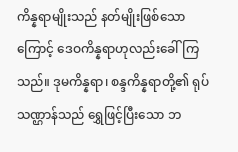ကိန္နရာမျိုးသည် နတ်မျိုးဖြစ်သောကြောင့် ဒေဝကိန္နရာဟုလည်းခေါ်ကြသည်။ ဒုမကိန္နရာ၊ စန္ဒကိန္နရာတို့၏ ရုပ်သဏ္ဌာန်သည် ရွှေဖြင့်ပြီးသော ဘ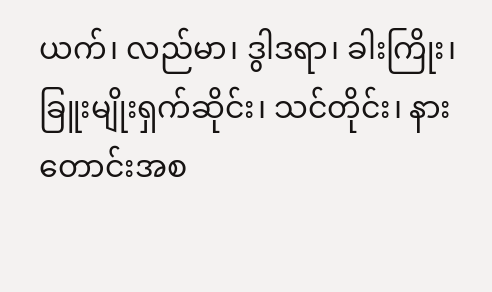ယက်၊ လည်မာ၊ ဒွါဒရာ၊ ခါးကြိုး၊ ခြူးမျိုးရှက်ဆိုင်း၊ သင်တိုင်း၊ နားတောင်းအစ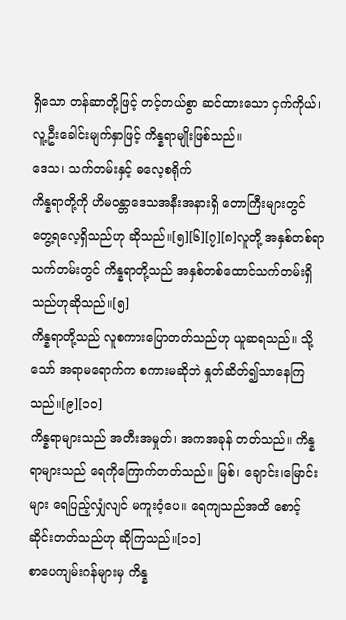ရှိသော တန်ဆာတို့ဖြင့် တင့်တယ်စွာ ဆင်ထားသော ငှက်ကိုယ်၊ လူ့ဦးခေါင်းမျက်နှာဖြင့် ကိန္နရာမျိုးဖြစ်သည်။
ဒေသ၊ သက်တမ်းနှင့် ဓလေ့စရိုက်
ကိန္နရာတို့ကို ဟိမဝန္တာဒေသအနီးအနားရှိ တောကြီးများတွင် တွေ့ရလေ့ရှိသည်ဟု ဆိုသည်။[၅][၆][၇][၈]လူတို့ အနှစ်တစ်ရာသက်တမ်းတွင် ကိန္နရာတို့သည် အနှစ်တစ်ထောင်သက်တမ်းရှိသည်ဟုဆိုသည်။[၅]
ကိန္နရာတို့သည် လူစကားပြောတတ်သည်ဟု ယူဆရသည်။ သို့သော် အရာမရောက်က စကားမဆိုဘဲ နှုတ်ဆိတ်၍သာနေကြသည်။[၉][၁၀]
ကိန္နရာများသည် အတီးအမှုတ်၊ အကအခုန် တတ်သည်။ ကိန္နရာများသည် ရေကိုကြောက်တတ်သည်။ မြစ်၊ ချောင်း၊မြောင်းများ ရေပြည့်လျှံလျင် မကူးဝံ့ပေ။ ရေကျသည်အထိ စောင့်ဆိုင်းတတ်သည်ဟု ဆိုကြသည်။[၁၁]
စာပေကျမ်းဂန်များမှ ကိန္န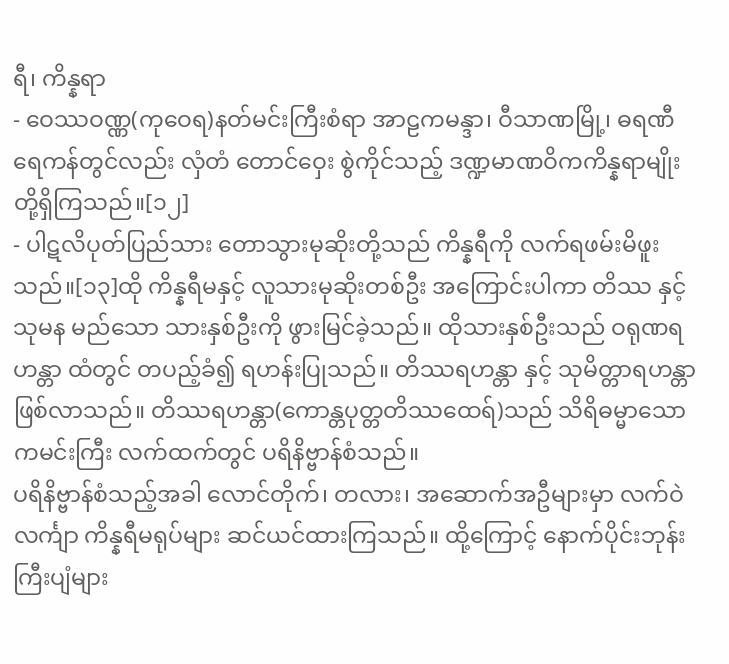ရီ၊ ကိန္နရာ
- ဝေဿဝဏ္ဏ(ကုဝေရ)နတ်မင်းကြီးစံရာ အာဠကမန္ဒာ၊ ဝီသာဏမြို့၊ ဓရဏီရေကန်တွင်လည်း လှံတံ တောင်ဝှေး စွဲကိုင်သည့် ဒဏ္ဍမာဏဝိကကိန္နရာမျိုး တို့ရှိကြသည်။[၁၂]
- ပါဋလိပုတ်ပြည်သား တောသွားမုဆိုးတို့သည် ကိန္နရီကို လက်ရဖမ်းမိဖူးသည်။[၁၃]ထို ကိန္နရီမနှင့် လူသားမုဆိုးတစ်ဦး အကြောင်းပါကာ တိဿ နှင့် သုမန မည်သော သားနှစ်ဦးကို ဖွားမြင်ခဲ့သည်။ ထိုသားနှစ်ဦးသည် ဝရုဏရဟန္တာ ထံတွင် တပည့်ခံ၍ ရဟန်းပြုသည်။ တိဿရဟန္တာ နှင့် သုမိတ္တာရဟန္တာ ဖြစ်လာသည်။ တိဿရဟန္တာ(ကောန္တပုတ္တတိဿထေရ်)သည် သိရိဓမ္မာသောကမင်းကြီး လက်ထက်တွင် ပရိနိဗ္ဗာန်စံသည်။
ပရိနိဗ္ဗာန်စံသည့်အခါ လောင်တိုက်၊ တလား၊ အဆောက်အဦများမှာ လက်ဝဲလင်္ကျာ ကိန္နရီမရုပ်များ ဆင်ယင်ထားကြသည်။ ထို့ကြောင့် နောက်ပိုင်းဘုန်းကြီးပျံများ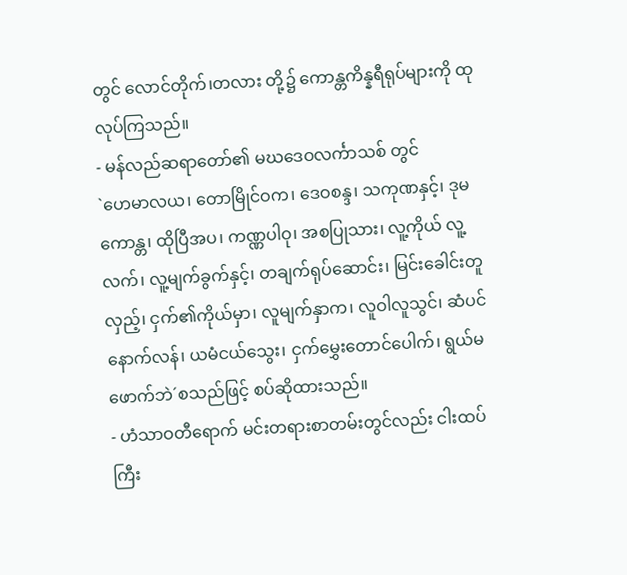တွင် လောင်တိုက်၊တလား တို့၌ ကောန္တကိန္နရီရုပ်များကို ထုလုပ်ကြသည်။
- မန်လည်ဆရာတော်၏ မဃဒေဝလင်္ကာသစ် တွင်
`ဟေမာလယ၊ တောမြိုင်ဝက၊ ဒေဝစန္ဒ၊ သကုဏနှင့်၊ ဒုမကောန္တ၊ ထိုပြီအပ၊ ကဏ္ဏပါဝု၊ အစပြုသား၊ လူ့ကိုယ် လူ့လက်၊ လူ့မျက်ခွက်နှင့်၊ တချက်ရုပ်ဆောင်း၊ မြင်းခေါင်းတူလှည့်၊ ငှက်၏ကိုယ်မှာ၊ လူမျက်နှာက၊ လူဝါလူသွင်၊ ဆံပင်နောက်လန်၊ ယမံငယ်သွေး၊ ငှက်မွှေးတောင်ပေါက်၊ ရွယ်မဖောက်ဘဲ´စသည်ဖြင့် စပ်ဆိုထားသည်။
- ဟံသာဝတီရောက် မင်းတရားစာတမ်းတွင်လည်း ငါးထပ်ကြီး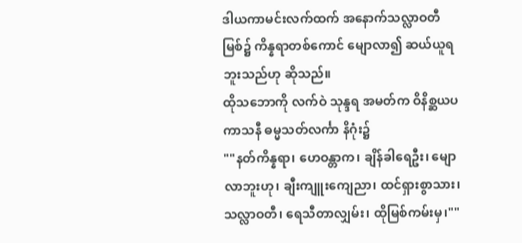ဒါယကာမင်းလက်ထက် အနောက်သလ္လာဝတီမြစ်၌ ကိန္နရာတစ်ကောင် မျောလာ၍ ဆယ်ယူရဘူးသည်ဟု ဆိုသည်။
ထိုသဘောကို လက်ဝဲ သုန္ဒရ အမတ်က ဝိနိစ္ဆယပကာသနီ ဓမ္မသတ်လင်္ကာ နိဂုံး၌
""နတ်ကိန္နရာ၊ ဟေဝန္တာက၊ ချိန်ခါရေဦး၊ မျောလာဘူးဟု၊ ချီးကျူးကျေညာ၊ ထင်ရှားစွာသား၊ သလ္လာဝတီ၊ ရေသီတာလျှမ်း၊ ထိုမြစ်ကမ်းမှ၊""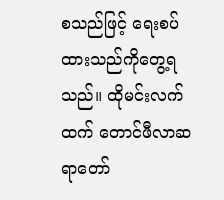စသည်ဖြင့် ရေးစပ်ထားသည်ကိုတွေ့ရသည်။ ထိုမင်းလက်ထက် တောင်ဖီလာဆရာတော်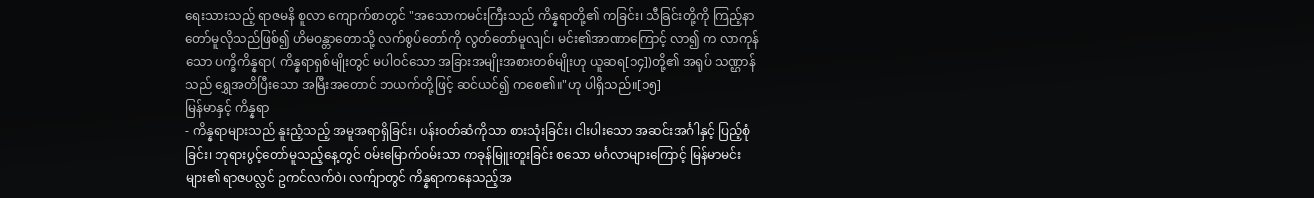ရေးသားသည့် ရာဇမနိ စူလာ ကျောက်စာတွင် "အသောကမင်းကြီးသည် ကိန္နရာတို့၏ ကခြင်း၊ သီခြင်းတို့ကို ကြည့်နာတော်မူလိုသည်ဖြစ်၍ ဟိမဝန္တာတောသို့ လက်စွပ်တော်ကို လွတ်တော်မူလျင်၊ မင်း၏အာဏာကြောင့် လာ၍ က လာကုန်သော ပက္ခိကိန္နရာ( ကိန္နရာရှစ်မျိုးတွင် မပါဝင်သော အခြားအမျိုးအစားတစ်မျိုးဟု ယူဆရ[၁၄])တို့၏ အရုပ် သဏ္ဌာန်သည် ရွှေအတိပြီးသော အမြီးအတောင် ဘယက်တို့ဖြင့် ဆင်ယင်၍ ကစေ၏။"ဟု ပါရှိသည်။[၁၅]
မြန်မာနှင့် ကိန္နရာ
- ကိန္နရာများသည် နူးညံ့သည့် အမူအရာရှိခြင်း၊ ပန်းဝတ်ဆံကိုသာ စားသုံးခြင်း၊ ငါးပါးသော အဆင်းအင်္ဂါနှင့် ပြည့်စုံခြင်း၊ ဘုရားပွင့်တော်မူသည့်နေ့တွင် ဝမ်းမြောက်ဝမ်းသာ ကခုန်မြူးတူးခြင်း စသော မင်္ဂလာများကြောင့် မြန်မာမင်းများ၏ ရာဇပလ္လင် ဥကင်လက်ဝဲ၊ လက်ျာတွင် ကိန္နရာကနေသည့်အ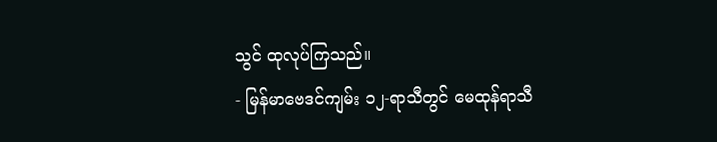သွင် ထုလုပ်ကြသည်။
- မြန်မာဗေဒင်ကျမ်း ၁၂-ရာသီတွင် မေထုန်ရာသီ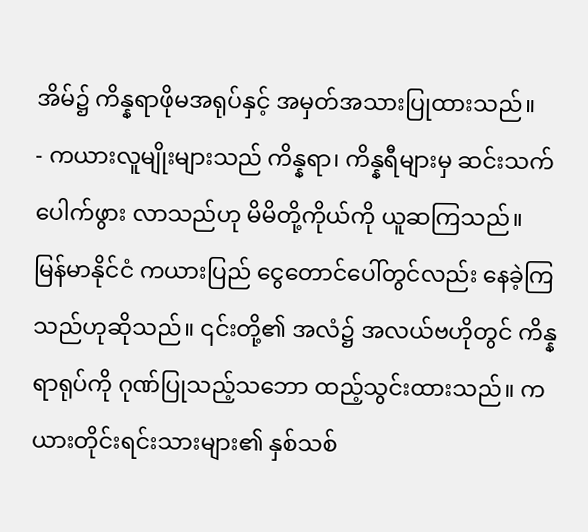အိမ်၌ ကိန္နရာဖိုမအရုပ်နှင့် အမှတ်အသားပြုထားသည်။
- ကယားလူမျိုးများသည် ကိန္နရာ၊ ကိန္နရီများမှ ဆင်းသက်ပေါက်ဖွား လာသည်ဟု မိမိတို့ကိုယ်ကို ယူဆကြသည်။ မြန်မာနိုင်ငံ ကယားပြည် ငွေတောင်ပေါ်တွင်လည်း နေခဲ့ကြသည်ဟုဆိုသည်။ ၎င်းတို့၏ အလံ၌ အလယ်ဗဟိုတွင် ကိန္နရာရုပ်ကို ဂုဏ်ပြုသည့်သဘော ထည့်သွင်းထားသည်။ ကယားတိုင်းရင်းသားများ၏ နှစ်သစ်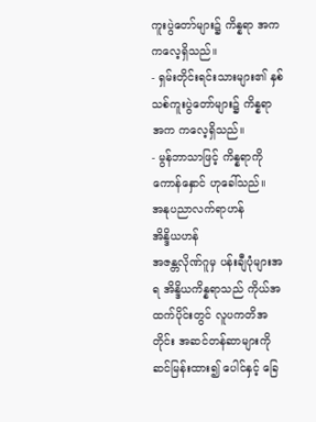ကူးပွဲတော်များ၌ ကိန္နရာ အက ကလေ့ရှိသည်။
- ရှမ်းတိုင်းရင်းသားများ၏ နှစ်သစ်ကူးပွဲတော်များ၌ ကိန္နရာ အက ကလေ့ရှိသည်။
- မွန်ဘာသာဖြင့် ကိန္နရာကို ကောန်နှောင် ဟုခေါ်သည်။
အနုပညာလက်ရာဟန်
အိန္ဒိယဟန်
အဇန္တလိုဏ်ဂူမှ ပန်းချီပုံများအရ အိန္ဒိယကိန္နရာသည် ကိုယ်အထက်ပိုင်းတွင် လူပကတိအတိုင်း အဆင်တန်ဆာများကို ဆင်မြန်းထား၍ ပေါင်နှင့် ခြေ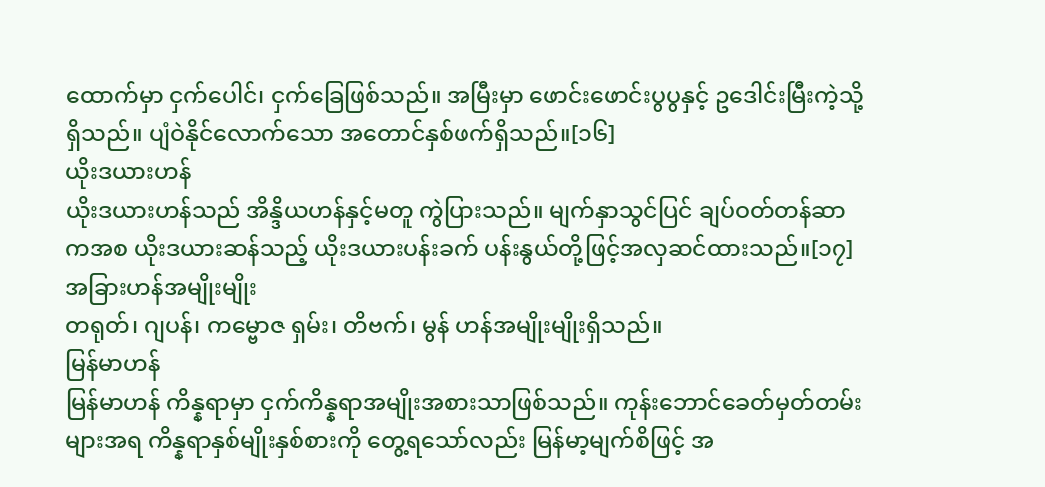ထောက်မှာ ငှက်ပေါင်၊ ငှက်ခြေဖြစ်သည်။ အမြီးမှာ ဖောင်းဖောင်းပွပွနှင့် ဥဒေါင်းမြီးကဲ့သို့ရှိသည်။ ပျံဝဲနိုင်လောက်သော အတောင်နှစ်ဖက်ရှိသည်။[၁၆]
ယိုးဒယားဟန်
ယိုးဒယားဟန်သည် အိန္ဒိယဟန်နှင့်မတူ ကွဲပြားသည်။ မျက်နှာသွင်ပြင် ချပ်ဝတ်တန်ဆာကအစ ယိုးဒယားဆန်သည့် ယိုးဒယားပန်းခက် ပန်းနွယ်တို့ဖြင့်အလှဆင်ထားသည်။[၁၇]
အခြားဟန်အမျိုးမျိုး
တရုတ်၊ ဂျပန်၊ ကမ္ဗောဇ ရှမ်း၊ တိဗက်၊ မွန် ဟန်အမျိုးမျိုးရှိသည်။
မြန်မာဟန်
မြန်မာဟန် ကိန္နရာမှာ ငှက်ကိန္နရာအမျိုးအစားသာဖြစ်သည်။ ကုန်းဘောင်ခေတ်မှတ်တမ်းများအရ ကိန္နရာနှစ်မျိုးနှစ်စားကို တွေ့ရသော်လည်း မြန်မာ့မျက်စိဖြင့် အ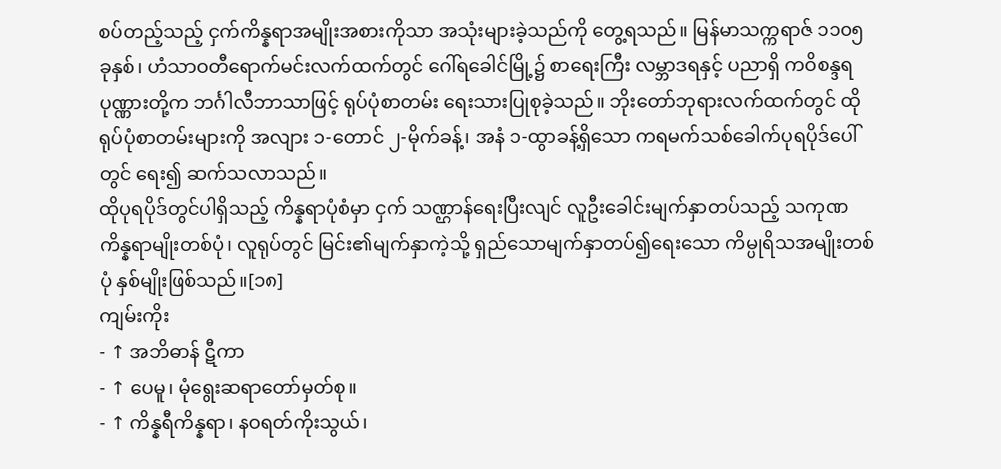စပ်တည့်သည့် ငှက်ကိန္နရာအမျိုးအစားကိုသာ အသုံးများခဲ့သည်ကို တွေ့ရသည်။ မြန်မာသက္ကရာဇ် ၁၁၀၅ခုနှစ်၊ ဟံသာဝတီရောက်မင်းလက်ထက်တွင် ဂေါ်ရခေါင်မြို့၌ စာရေးကြီး လမ္ဘာဒရနှင့် ပညာရှိ ကဝိစန္ဒရ ပုဏ္ဏားတို့က ဘင်္ဂါလီဘာသာဖြင့် ရုပ်ပုံစာတမ်း ရေးသားပြုစုခဲ့သည်။ ဘိုးတော်ဘုရားလက်ထက်တွင် ထိုရုပ်ပုံစာတမ်းများကို အလျား ၁-တောင် ၂-မိုက်ခန့်၊ အနံ ၁-ထွာခန့်ရှိသော ကရမက်သစ်ခေါက်ပုရပိုဒ်ပေါ်တွင် ရေး၍ ဆက်သလာသည်။
ထိုပုရပိုဒ်တွင်ပါရှိသည့် ကိန္နရာပုံစံမှာ ငှက် သဏ္ဌာန်ရေးပြီးလျင် လူဦးခေါင်းမျက်နှာတပ်သည့် သကုဏကိန္နရာမျိုးတစ်ပုံ၊ လူရုပ်တွင် မြင်း၏မျက်နှာကဲ့သို့ ရှည်သောမျက်နှာတပ်၍ရေးသော ကိမ္ပုရိသအမျိုးတစ်ပုံ နှစ်မျိုးဖြစ်သည်။[၁၈]
ကျမ်းကိုး
- ↑ အဘိဓာန် ဋီကာ
- ↑ ပေမူ၊ မုံရွေးဆရာတော်မှတ်စု။
- ↑ ကိန္နရီကိန္နရာ၊ နဝရတ်ကိုးသွယ်၊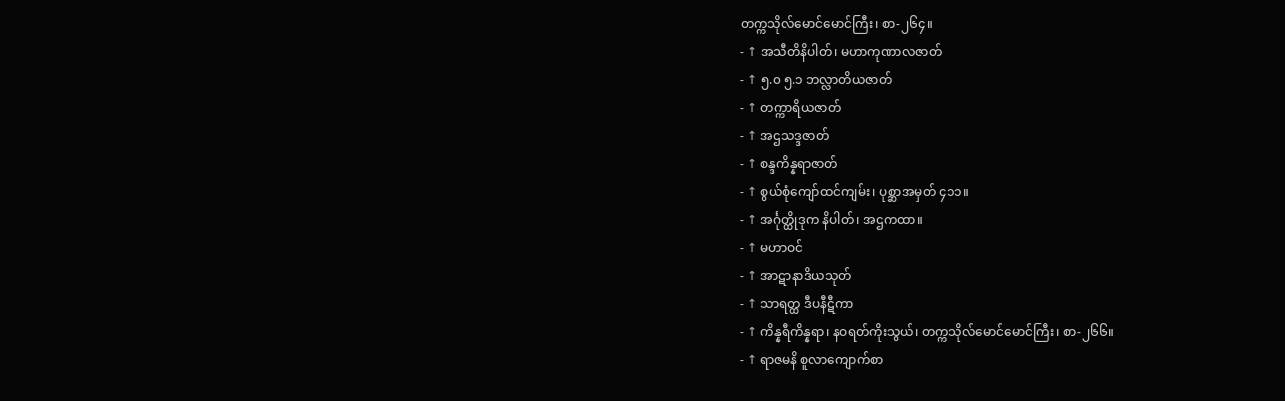တက္ကသိုလ်မောင်မောင်ကြီး၊ စာ-၂၆၄။
- ↑ အသီတိနိပါတ်၊ မဟာကုဏာလဇာတ်
- ↑ ၅.၀ ၅.၁ ဘလ္လာတိယဇာတ်
- ↑ တက္ကာရိယဇာတ်
- ↑ အဌသဒ္ဒဇာတ်
- ↑ စန္ဒကိန္နရာဇာတ်
- ↑ စွယ်စုံကျော်ထင်ကျမ်း၊ ပုစ္ဆာအမှတ် ၄၁၁။
- ↑ အင်္ဂုတ္ထိုဒုက နိပါတ်၊ အဌကထာ။
- ↑ မဟာဝင်
- ↑ အာဋာနာဒိယသုတ်
- ↑ သာရတ္ထ ဒီပနီဋီကာ
- ↑ ကိန္နရီကိန္နရာ၊ နဝရတ်ကိုးသွယ်၊ တက္ကသိုလ်မောင်မောင်ကြီး၊ စာ-၂၆၆။
- ↑ ရာဇမနိ စူလာကျောက်စာ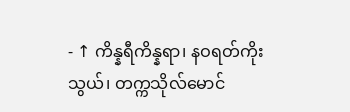- ↑ ကိန္နရီကိန္နရာ၊ နဝရတ်ကိုးသွယ်၊ တက္ကသိုလ်မောင်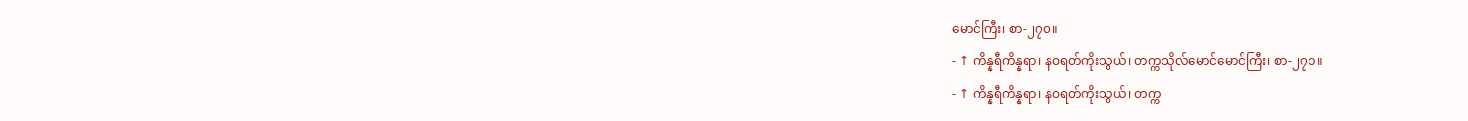မောင်ကြီး၊ စာ-၂၇၀။
- ↑ ကိန္နရီကိန္နရာ၊ နဝရတ်ကိုးသွယ်၊ တက္ကသိုလ်မောင်မောင်ကြီး၊ စာ-၂၇၁။
- ↑ ကိန္နရီကိန္နရာ၊ နဝရတ်ကိုးသွယ်၊ တက္က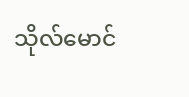သိုလ်မောင်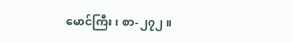မောင်ကြီး၊ စာ-၂၇၂။